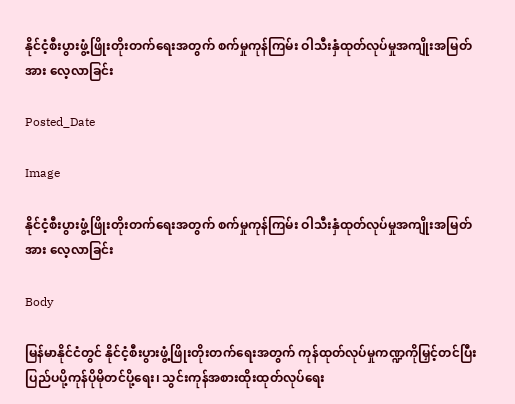နိုင်ငံ့စီးပွားဖွံ့ဖြိုးတိုးတက်ရေးအတွက် စက်မှုကုန်ကြမ်း ဝါသီးနှံထုတ်လုပ်မှုအကျိုးအမြတ်အား လေ့လာခြင်း

Posted_Date

Image

နိုင်ငံ့စီးပွားဖွံ့ဖြိုးတိုးတက်ရေးအတွက် စက်မှုကုန်ကြမ်း ဝါသီးနှံထုတ်လုပ်မှုအကျိုးအမြတ်အား လေ့လာခြင်း

Body

မြန်မာနိုင်ငံတွင် နိုင်ငံ့စီးပွားဖွံ့ဖြိုးတိုးတက်ရေးအတွက် ကုန်ထုတ်လုပ်မှုကဏ္ဍကိုမြှင့်တင်ပြီး ပြည်ပပို့ကုန်ပိုမိုတင်ပို့ရေး၊ သွင်းကုန်အစားထိုးထုတ်လုပ်ရေး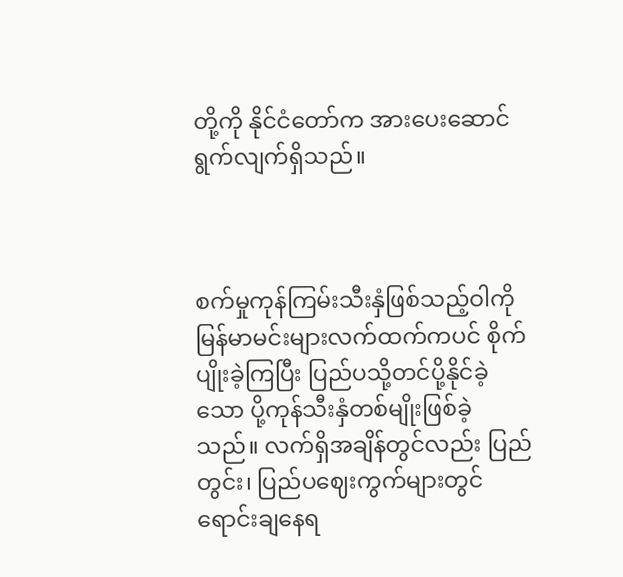တို့ကို နိုင်ငံတော်က အားပေးဆောင်ရွက်လျက်ရှိသည်။



စက်မှုကုန်ကြမ်းသီးနှံဖြစ်သည့်ဝါကို မြန်မာမင်းများလက်ထက်ကပင် စိုက်ပျိုးခဲ့ကြပြီး ပြည်ပသို့တင်ပို့နိုင်ခဲ့သော ပို့ကုန်သီးနှံတစ်မျိုးဖြစ်ခဲ့သည်။ လက်ရှိအချိန်တွင်လည်း ပြည်တွင်း၊ ပြည်ပဈေးကွက်များတွင် ရောင်းချနေရ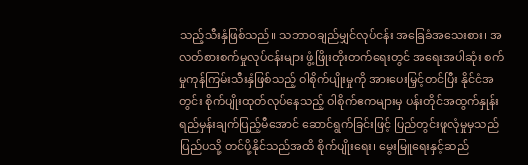သည့်သီးနှံဖြစ်သည်။ သဘာဝချည်မျှင်လုပ်ငန်း အခြေခံအသေးစား၊ အလတ်စားစက်မှုလုပ်ငန်းများ ဖွံ့ဖြိုးတိုးတက်ရေးတွင် အရေးအပါဆုံး စက်မှုကုန်ကြမ်းသီးနှံဖြစ်သည့် ဝါစိုက်ပျိုးမှုကို အားပေးမြှင့်တင်ပြီး နိုင်ငံအတွင်း စိုက်ပျိုးထုတ်လုပ်နေသည့် ဝါစိုက်ဧကများမှ ပန်းတိုင်အထွက်နှုန်း ရည်မှန်းချက်ပြည့်မီအောင် ဆောင်ရွက်ခြင်းဖြင့် ပြည်တွင်းဖူလုံမှုမှသည် ပြည်ပသို့ တင်ပို့နိုင်သည်အထိ စိုက်ပျိုးရေး၊ မွေးမြူရေးနှင့်ဆည်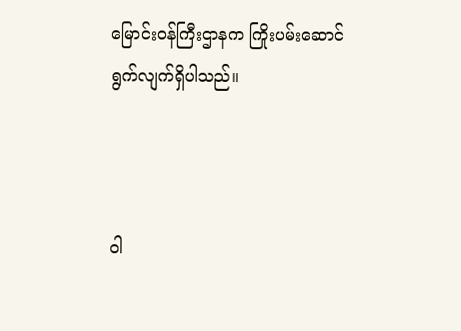မြောင်းဝန်ကြီးဌာနက ကြိုးပမ်းဆောင်ရွက်လျက်ရှိပါသည်။



ဝါ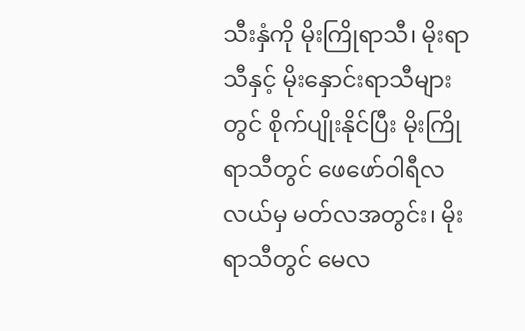သီးနှံကို မိုးကြိုရာသီ၊ မိုးရာသီနှင့် မိုးနှောင်းရာသီများတွင် စိုက်ပျိုးနိုင်ပြီး မိုးကြိုရာသီတွင် ဖေဖော်ဝါရီလလယ်မှ မတ်လအတွင်း၊ မိုးရာသီတွင် မေလ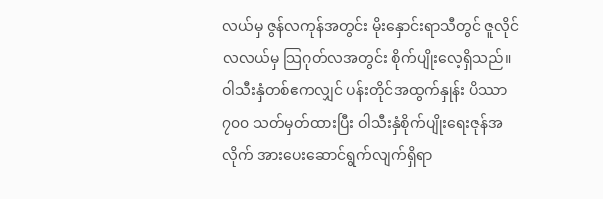လယ်မှ ဇွန်လကုန်အတွင်း မိုးနှောင်းရာသီတွင် ဇူလိုင်လလယ်မှ သြဂုတ်လအတွင်း စိုက်ပျိုးလေ့ရှိသည်။ ဝါသီးနှံတစ်ဧကလျှင် ပန်းတိုင်အထွက်နှုန်း ပိဿာ ၇၀၀ သတ်မှတ်ထားပြီး ဝါသီးနှံစိုက်ပျိုးရေးဇုန်အလိုက် အားပေးဆောင်ရွက်လျက်ရှိရာ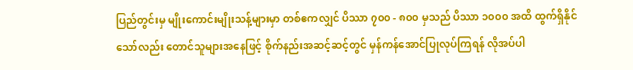ပြည်တွင်းမှ မျိုးကောင်းမျိုးသန့်များမှာ တစ်ဧကလျှင် ပိဿာ ၇၀၀ - ၈၀၀ မှသည် ပိဿာ ၁၀၀၀ အထိ ထွက်ရှိနိုင်သော်လည်း တောင်သူများအနေဖြင့် စိုက်နည်းအဆင့်ဆင့်တွင် မှန်ကန်အောင်ပြုလုပ်ကြရန် လိုအပ်ပါ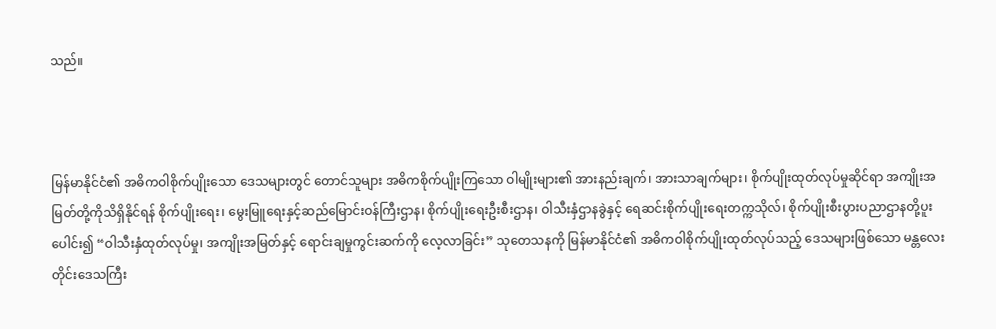သည်။



မြန်မာနိုင်ငံ၏ အဓိကဝါစိုက်ပျိုးသော ဒေသများတွင် တောင်သူများ အဓိကစိုက်ပျိုးကြသော ဝါမျိုးများ၏ အားနည်းချက်၊ အားသာချက်များ၊ စိုက်ပျိုးထုတ်လုပ်မှုဆိုင်ရာ အကျိုးအမြတ်တို့ကိုသိရှိနိုင်ရန် စိုက်ပျိုးရေး၊ မွေးမြူရေးနှင့်ဆည်မြောင်းဝန်ကြီးဌာန၊ စိုက်ပျိုးရေးဦးစီးဌာန၊ ဝါသီးနှံဌာနခွဲနှင့် ရေဆင်းစိုက်ပျိုးရေးတက္ကသိုလ်၊ စိုက်ပျိုးစီးပွားပညာဌာနတို့ပူးပေါင်း၍ “ဝါသီးနှံထုတ်လုပ်မှု၊ အကျိုးအမြတ်နှင့် ရောင်းချမှုကွင်းဆက်ကို လေ့လာခြင်း” သုတေသနကို မြန်မာနိုင်ငံ၏ အဓိကဝါစိုက်ပျိုးထုတ်လုပ်သည့် ဒေသများဖြစ်သော မန္တလေးတိုင်းဒေသကြီး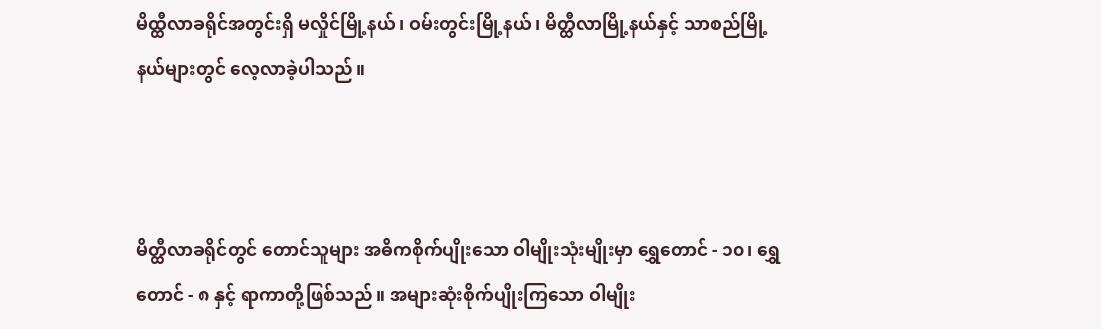မိထ္ထီလာခရိုင်အတွင်းရှိ မလှိုင်မြို့နယ်၊ ဝမ်းတွင်းမြို့နယ်၊ မိတ္ထီလာမြို့နယ်နှင့် သာစည်မြို့နယ်များတွင် လေ့လာခဲ့ပါသည်။



မိတ္ထီလာခရိုင်တွင် တောင်သူများ အဓိကစိုက်ပျိုးသော ဝါမျိုးသုံးမျိုးမှာ ရွှေတောင် - ၁၀၊ ရွှေတောင် - ၈ နှင့် ရာကာတို့ဖြစ်သည်။ အများဆုံးစိုက်ပျိုးကြသော ဝါမျိုး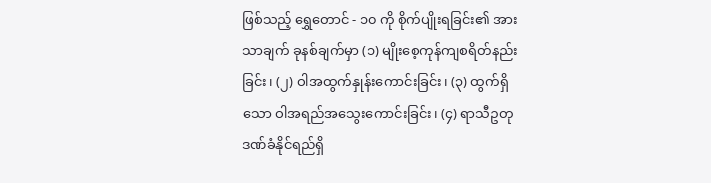ဖြစ်သည့် ရွှေတောင် - ၁၀ ကို စိုက်ပျိုးရခြင်း၏ အားသာချက် ခုနစ်ချက်မှာ (၁) မျိုးစေ့ကုန်ကျစရိတ်နည်းခြင်း၊ (၂) ဝါအထွက်နှုန်းကောင်းခြင်း၊ (၃) ထွက်ရှိသော ဝါအရည်အသွေးကောင်းခြင်း၊ (၄) ရာသီဥတုဒဏ်ခံနိုင်ရည်ရှိ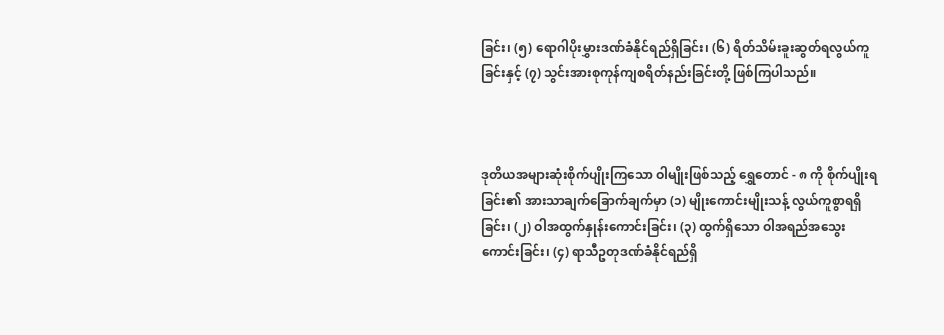ခြင်း၊ (၅) ရောဂါပိုးမွှားဒဏ်ခံနိုင်ရည်ရှိခြင်း၊ (၆) ရိတ်သိမ်းခူးဆွတ်ရလွယ်ကူခြင်းနှင့် (၇) သွင်းအားစုကုန်ကျစရိတ်နည်းခြင်းတို့ ဖြစ်ကြပါသည်။



ဒုတိယအများဆုံးစိုက်ပျိုးကြသော ဝါမျိုးဖြစ်သည့် ရွှေတောင် - ၈ ကို စိုက်ပျိုးရခြင်း၏ အားသာချက်ခြောက်ချက်မှာ (၁) မျိုးကောင်းမျိုးသန့် လွယ်ကူစွာရရှိခြင်း၊ (၂) ဝါအထွက်နှုန်းကောင်းခြင်း၊ (၃) ထွက်ရှိသော ဝါအရည်အသွေးကောင်းခြင်း၊ (၄) ရာသီဥတုဒဏ်ခံနိုင်ရည်ရှိ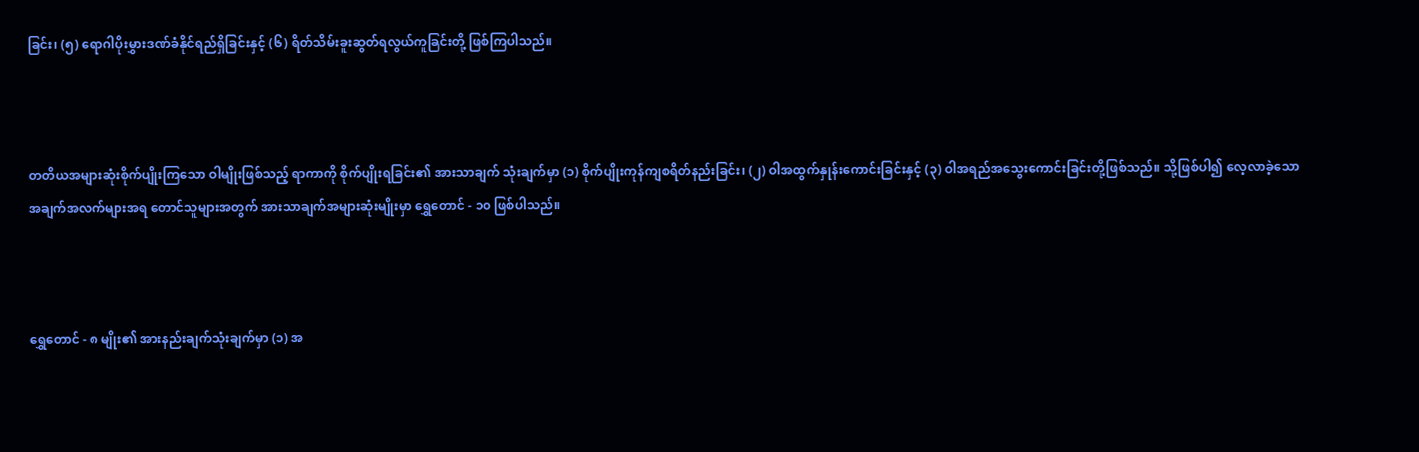ခြင်း၊ (၅) ရောဂါပိုးမွှားဒဏ်ခံနိုင်ရည်ရှိခြင်းနှင့် (၆) ရိတ်သိမ်းခူးဆွတ်ရလွယ်ကူခြင်းတို့ ဖြစ်ကြပါသည်။



တတိယအများဆုံးစိုက်ပျိုးကြသော ဝါမျိုးဖြစ်သည့် ရာကာကို စိုက်ပျိုးရခြင်း၏ အားသာချက် သုံးချက်မှာ (၁) စိုက်ပျိုးကုန်ကျစရိတ်နည်းခြင်း၊ (၂) ဝါအထွက်နှုန်းကောင်းခြင်းနှင့် (၃) ဝါအရည်အသွေးကောင်းခြင်းတို့ဖြစ်သည်။ သို့ဖြစ်ပါ၍ လေ့လာခဲ့သောအချက်အလက်များအရ တောင်သူများအတွက် အားသာချက်အများဆုံးမျိုးမှာ ရွှေတောင် - ၁၀ ဖြစ်ပါသည်။



ရွှေတောင် - ၈ မျိုး၏ အားနည်းချက်သုံးချက်မှာ (၁) အ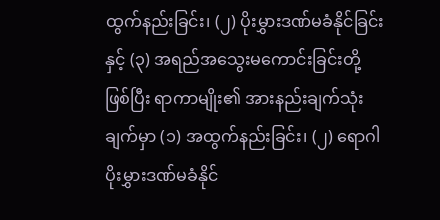ထွက်နည်းခြင်း၊ (၂) ပိုးမွှားဒဏ်မခံနိုင်ခြင်းနှင့် (၃) အရည်အသွေးမကောင်းခြင်းတို့ဖြစ်ပြီး ရာကာမျိုး၏ အားနည်းချက်သုံးချက်မှာ (၁) အထွက်နည်းခြင်း၊ (၂) ရောဂါပိုးမွှားဒဏ်မခံနိုင်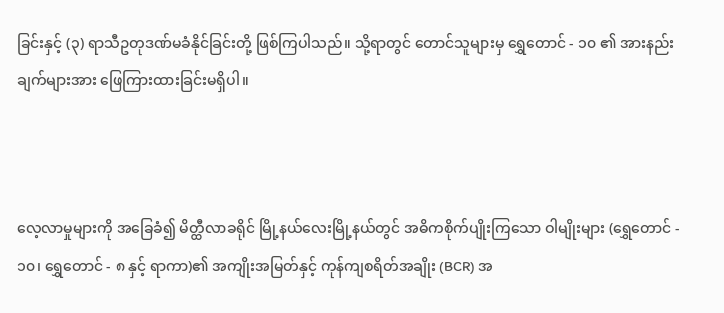ခြင်းနှင့် (၃) ရာသီဥတုဒဏ်မခံနိုင်ခြင်းတို့ ဖြစ်ကြပါသည်။ သို့ရာတွင် တောင်သူများမှ ရွှေတောင် - ၁၀ ၏ အားနည်းချက်များအား ဖြေကြားထားခြင်းမရှိပါ။



လေ့လာမှုများကို အခြေခံ၍ မိတ္ထီလာခရိုင် မြို့နယ်လေးမြို့နယ်တွင် အဓိကစိုက်ပျိုးကြသော ဝါမျိုးများ (ရွှေတောင် - ၁၀၊ ရွှေတောင် - ၈ နှင့် ရာကာ)၏ အကျိုးအမြတ်နှင့် ကုန်ကျစရိတ်အချိုး (BCR) အ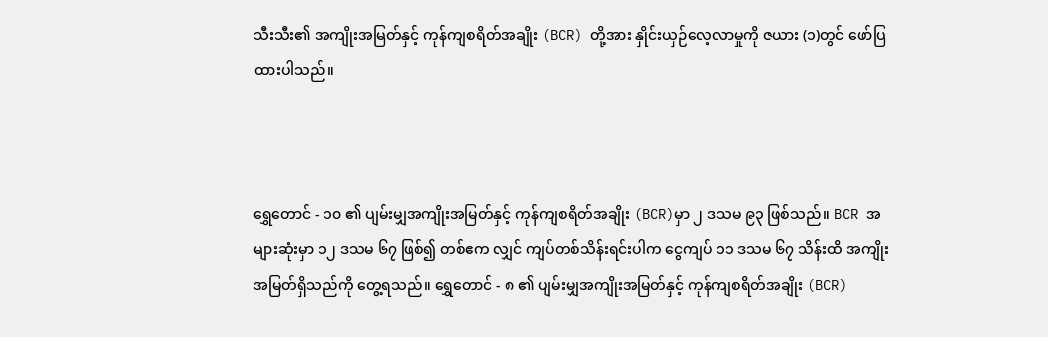သီးသီး၏ အကျိုးအမြတ်နှင့် ကုန်ကျစရိတ်အချိုး (BCR) တို့အား နှိုင်းယှဉ်လေ့လာမှုကို ဇယား (၁)တွင် ဖော်ပြထားပါသည်။



ရွှေတောင် - ၁၀ ၏ ပျမ်းမျှအကျိုးအမြတ်နှင့် ကုန်ကျစရိတ်အချိုး (BCR)မှာ ၂ ဒသမ ၉၃ ဖြစ်သည်။ BCR အများဆုံးမှာ ၁၂ ဒသမ ၆၇ ဖြစ်၍ တစ်ဧက လျှင် ကျပ်တစ်သိန်းရင်းပါက ငွေကျပ် ၁၁ ဒသမ ၆၇ သိန်းထိ အကျိုးအမြတ်ရှိသည်ကို တွေ့ရသည်။ ရွှေတောင် - ၈ ၏ ပျမ်းမျှအကျိုးအမြတ်နှင့် ကုန်ကျစရိတ်အချိုး (BCR)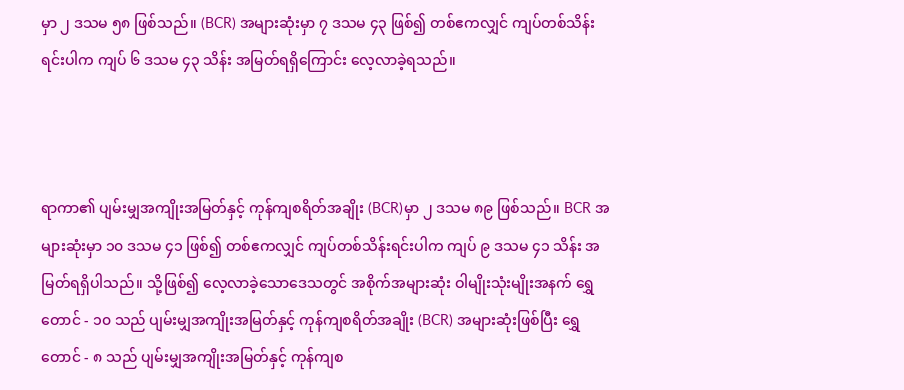မှာ ၂ ဒသမ ၅၈ ဖြစ်သည်။ (BCR) အများဆုံးမှာ ၇ ဒသမ ၄၃ ဖြစ်၍ တစ်ဧကလျှင် ကျပ်တစ်သိန်းရင်းပါက ကျပ် ၆ ဒသမ ၄၃ သိန်း အမြတ်ရရှိကြောင်း လေ့လာခဲ့ရသည်။



ရာကာ၏ ပျမ်းမျှအကျိုးအမြတ်နှင့် ကုန်ကျစရိတ်အချိုး (BCR)မှာ ၂ ဒသမ ၈၉ ဖြစ်သည်။ BCR အများဆုံးမှာ ၁၀ ဒသမ ၄၁ ဖြစ်၍ တစ်ဧကလျှင် ကျပ်တစ်သိန်းရင်းပါက ကျပ် ၉ ဒသမ ၄၁ သိန်း အမြတ်ရရှိပါသည်။ သို့ဖြစ်၍ လေ့လာခဲ့သောဒေသတွင် အစိုက်အများဆုံး ဝါမျိုးသုံးမျိုးအနက် ရွှေတောင် - ၁၀ သည် ပျမ်းမျှအကျိုးအမြတ်နှင့် ကုန်ကျစရိတ်အချိုး (BCR) အများဆုံးဖြစ်ပြီး ရွှေတောင် - ၈ သည် ပျမ်းမျှအကျိုးအမြတ်နှင့် ကုန်ကျစ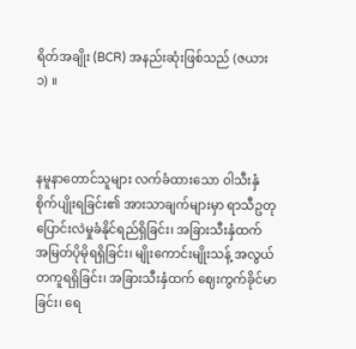ရိတ်အချိုး (BCR) အနည်းဆုံးဖြစ်သည် (ဇယား ၁) ။



နမူနာတောင်သူများ လက်ခံထားသော ဝါသီးနှံစိုက်ပျိုးရခြင်း၏ အားသာချက်များမှာ ရာသီဥတုပြောင်းလဲမှုခံနိုင်ရည်ရှိခြင်း၊ အခြားသီးနှံထက် အမြတ်ပိုမိုရရှိခြင်း၊ မျိုးကောင်းမျိုးသန့် အလွယ်တကူရရှိခြင်း၊ အခြားသီးနှံထက် ဈေးကွက်ခိုင်မာခြင်း၊ ရေ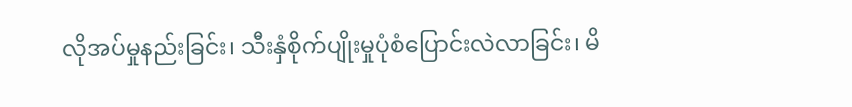လိုအပ်မှုနည်းခြင်း၊ သီးနှံစိုက်ပျိုးမှုပုံစံပြောင်းလဲလာခြင်း၊ မိ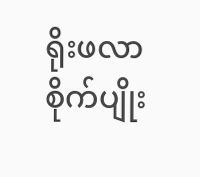ရိုးဖလာစိုက်ပျိုး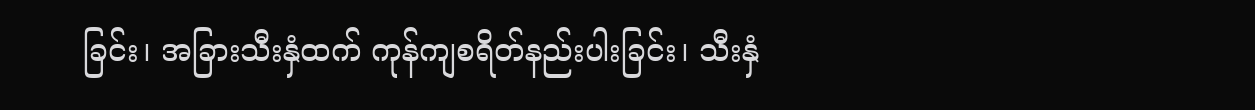ခြင်း၊ အခြားသီးနှံထက် ကုန်ကျစရိတ်နည်းပါးခြင်း၊ သီးနှံ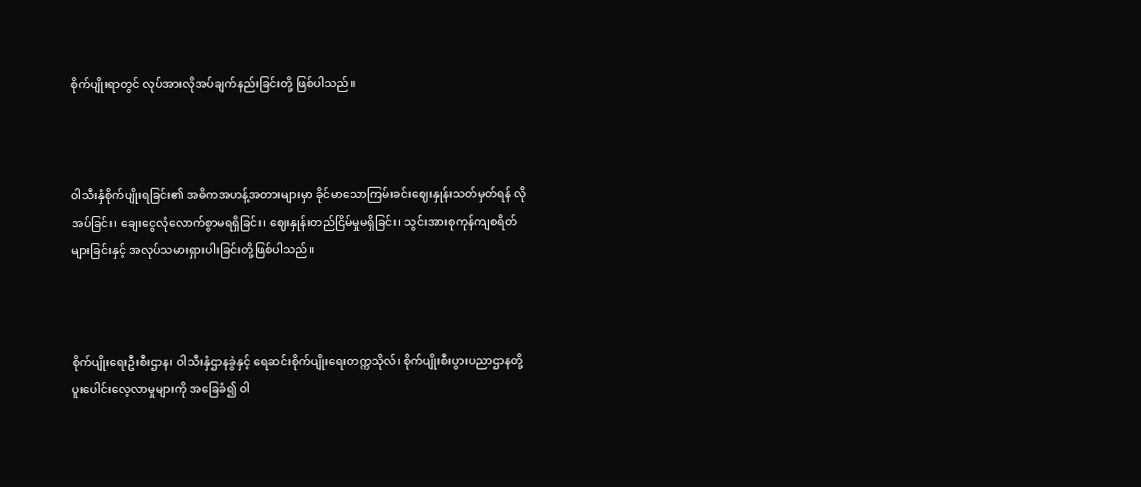စိုက်ပျိုးရာတွင် လုပ်အားလိုအပ်ချက်နည်းခြင်းတို့ ဖြစ်ပါသည်။



ဝါသီးနှံစိုက်ပျိုးရခြင်း၏ အဓိကအဟန့်အတားများမှာ ခိုင်မာသောကြမ်းခင်းဈေးနှုန်းသတ်မှတ်ရန် လိုအပ်ခြင်း၊ ချေးငွေလုံလောက်စွာမရရှိခြင်း၊ ဈေးနှုန်းတည်ငြိမ်မှုမရှိခြင်း၊ သွင်းအားစုကုန်ကျစရိတ်များခြင်းနှင့် အလုပ်သမားရှားပါးခြင်းတို့ဖြစ်ပါသည်။



စိုက်ပျိုးရေးဦးစီးဌာန၊ ဝါသီးနှံဌာနခွဲနှင့် ရေဆင်းစိုက်ပျိုးရေးတက္ကသိုလ်၊ စိုက်ပျိုးစီးပွားပညာဌာနတို့ ပူးပေါင်းလေ့လာမှုများကို အခြေခံ၍ ဝါ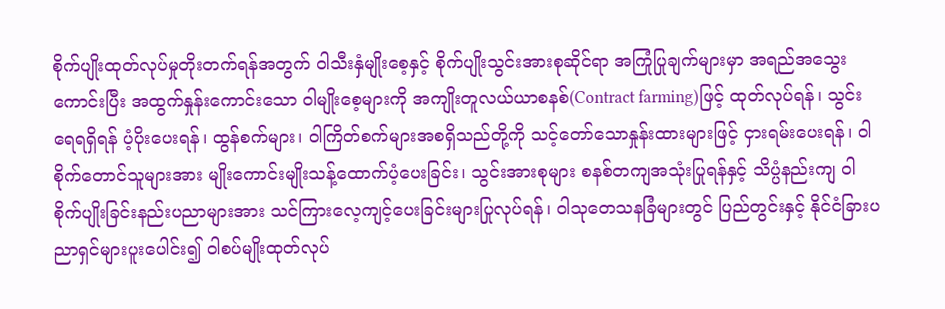စိုက်ပျိုးထုတ်လုပ်မှုတိုးတက်ရန်အတွက် ဝါသီးနှံမျိုးစေ့နှင့် စိုက်ပျိုးသွင်းအားစုဆိုင်ရာ အကြုံပြုချက်များမှာ အရည်အသွေးကောင်းပြီး အထွက်နှုန်းကောင်းသော ဝါမျိုးစေ့များကို အကျိုးတူလယ်ယာစနစ်(Contract farming)ဖြင့် ထုတ်လုပ်ရန်၊ သွင်းရေရရှိရန် ပံ့ပိုးပေးရန်၊ ထွန်စက်များ၊ ဝါကြိတ်စက်များအစရှိသည်တို့ကို သင့်တော်သောနှုန်းထားများဖြင့် ငှားရမ်းပေးရန်၊ ဝါစိုက်တောင်သူများအား မျိုးကောင်းမျိုးသန့်ထောက်ပံ့ပေးခြင်း၊ သွင်းအားစုများ စနစ်တကျအသုံးပြုရန်နှင့် သိပ္ပံနည်းကျ ဝါစိုက်ပျိုးခြင်းနည်းပညာများအား သင်ကြားလေ့ကျင့်ပေးခြင်းများပြုလုပ်ရန်၊ ဝါသုတေသနခြံများတွင် ပြည်တွင်းနှင့် နိုင်ငံခြားပညာရှင်များပူးပေါင်း၍ ဝါစပ်မျိုးထုတ်လုပ်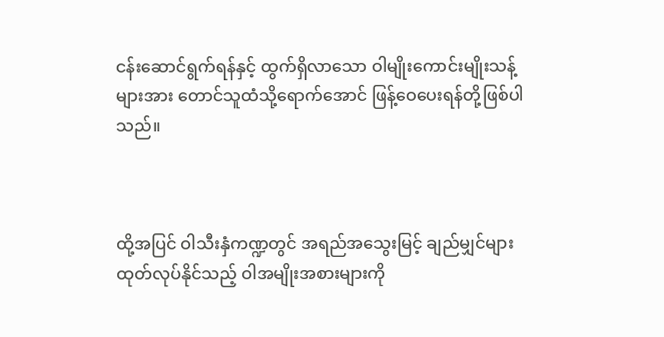ငန်းဆောင်ရွက်ရန်နှင့် ထွက်ရှိလာသော ဝါမျိုးကောင်းမျိုးသန့်များအား တောင်သူထံသို့ရောက်အောင် ဖြန့်ဝေပေးရန်တို့ဖြစ်ပါသည်။



ထို့အပြင် ဝါသီးနှံကဏ္ဍတွင် အရည်အသွေးမြင့် ချည်မျှင်များထုတ်လုပ်နိုင်သည့် ဝါအမျိုးအစားများကို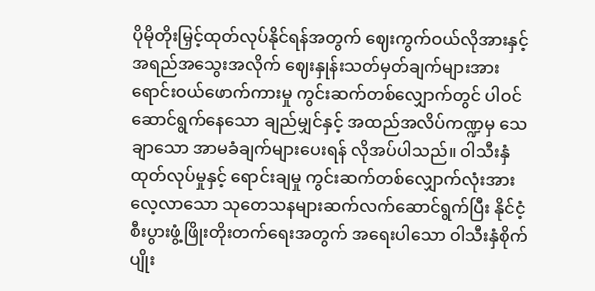ပိုမိုတိုးမြှင့်ထုတ်လုပ်နိုင်ရန်အတွက် ဈေးကွက်ဝယ်လိုအားနှင့် အရည်အသွေးအလိုက် ဈေးနှုန်းသတ်မှတ်ချက်များအား ရောင်းဝယ်ဖောက်ကားမှု ကွင်းဆက်တစ်လျှောက်တွင် ပါဝင်ဆောင်ရွက်နေသော ချည်မျှင်နှင့် အထည်အလိပ်ကဏ္ဍမှ သေချာသော အာမခံချက်များပေးရန် လိုအပ်ပါသည်။ ဝါသီးနှံထုတ်လုပ်မှုနှင့် ရောင်းချမှု ကွင်းဆက်တစ်လျှောက်လုံးအား လေ့လာသော သုတေသနများဆက်လက်ဆောင်ရွက်ပြီး နိုင်ငံ့စီးပွားဖွံ့ဖြိုးတိုးတက်ရေးအတွက် အရေးပါသော ဝါသီးနှံစိုက်ပျိုး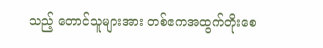သည့် တောင်သူများအား တစ်ဧကအထွက်တိုးစေ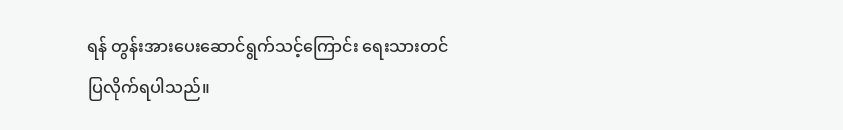ရန် တွန်းအားပေးဆောင်ရွက်သင့်ကြောင်း ရေးသားတင်ပြလိုက်ရပါသည်။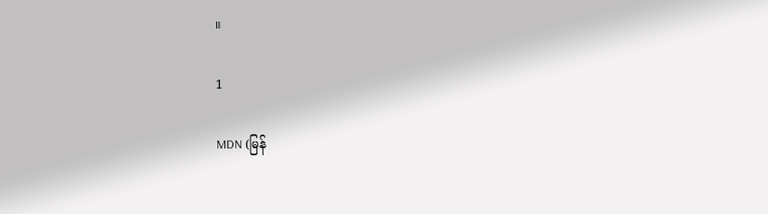။

1

MDN (မြန်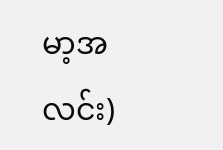မာ့အလင်း)